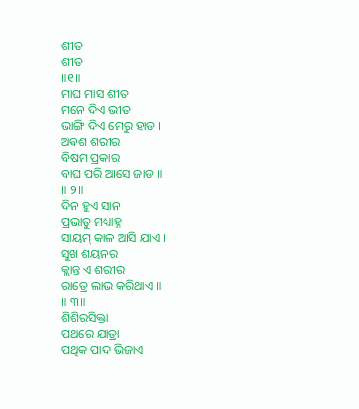ଶୀତ
ଶୀତ
॥୧॥
ମାଘ ମାସ ଶୀତ
ମନେ ଦିଏ ଭୀତ
ଭାଙ୍ଗି ଦିଏ ମେରୁ ହାଡ ।
ଅଵଶ ଶରୀର
ବିଷମ ପ୍ରକାର
ବାଘ ପରି ଆସେ ଜାଡ ॥
॥ ୨॥
ଦିନ ହୁଏ ସାନ
ପ୍ରଭାତୁ ମଧ୍ୟାହ୍ନ
ସାୟମ୍ କାଳ ଆସି ଯାଏ ।
ସୁଖ ଶୟନର
କ୍ଲାନ୍ତ ଏ ଶରୀର
ରାତ୍ରେ ଲାଭ କରିଥାଏ ॥
॥ ୩॥
ଶିଶିରସିକ୍ତା
ପଥରେ ଯାତ୍ରା
ପଥିକ ପାଦ ଭିଜାଏ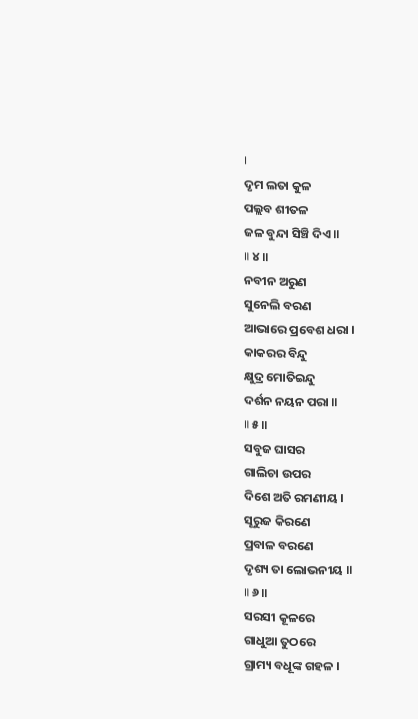।
ଦୃମ ଲତା କୁଳ
ପଲ୍ଲବ ଶୀତଳ
ଜଳ ବୁନ୍ଦା ସିଞ୍ଚି ଦିଏ ॥
॥ ୪॥
ନବୀନ ଅରୁଣ
ସୁନେଲି ବରଣ
ଆଭାରେ ପ୍ରବେଶ ଧରା ।
କାକରର ବିନ୍ଦୁ
କ୍ଷୁଦ୍ର ମୋତିଇନ୍ଦୁ
ଦର୍ଶନ ନୟନ ପରା ॥
॥ ୫॥
ସବୁଜ ଘାସର
ଗାଲିଚା ଉପର
ଦିଶେ ଅତି ରମଣୀୟ ।
ସୂରୁଜ କିରଣେ
ପ୍ରବାଳ ବରଣେ
ଦୃଶ୍ୟ ତା ଲୋଭନୀୟ ॥
॥ ୬॥
ସରସୀ କୂଳରେ
ଗାଧୁଆ ତୁଠରେ
ଗ୍ରାମ୍ୟ ବଧୂଙ୍କ ଗହଳ ।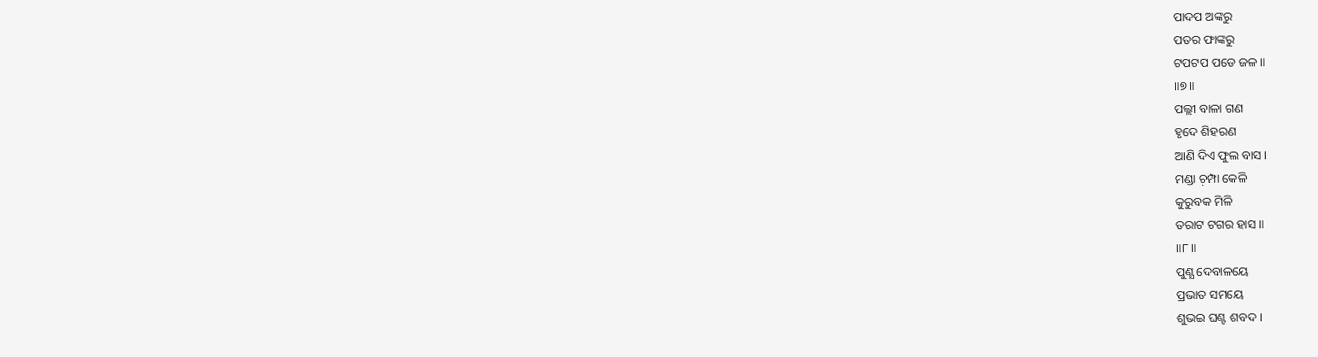ପାଦପ ଅଙ୍କରୁ
ପତର ଫାଙ୍କରୁ
ଟପଟପ ପଡେ ଜଳ ॥
॥୭॥
ପଲ୍ଲୀ ବାଳା ଗଣ
ହୃଦେ ଶିହରଣ
ଆଣି ଦିଏ ଫୁଲ ବାସ ।
ମଣ୍ଡା ଚ଼ମ୍ପା କେଳି
କୁରୁବକ ମିଳି
ତରାଟ ଟଗର ହାସ ॥
॥୮॥
ପୁଣ୍ଯ ଦେବାଳୟେ
ପ୍ରଭାତ ସମୟେ
ଶୁଭଇ ଘଣ୍ଟ ଶବଦ ।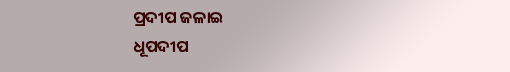ପ୍ରଦୀପ ଜଳାଇ
ଧୂପଦୀପ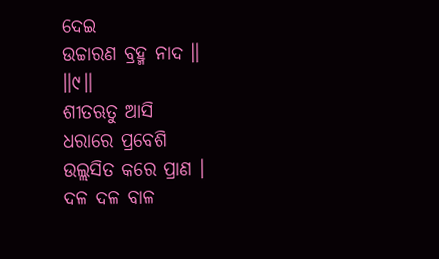ଦେଇ
ଉଚ୍ଚାରଣ ବ୍ରହ୍ମ ନାଦ ॥
॥୯॥
ଶୀତଋତୁ ଆସି
ଧରାରେ ପ୍ରବେଶି
ଉଲ୍ଲସିତ କରେ ପ୍ରାଣ ।
ଦଳ ଦଳ ବାଳ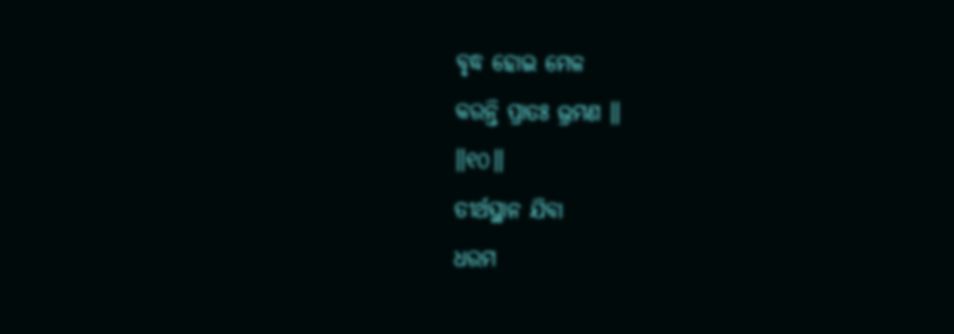ବୃଦ୍ଧ ହୋଇ ମେଳ
କରନ୍ତି ପ୍ରାତଃ ଭ୍ରମଣ ॥
॥୧୦॥
ତୀର୍ଥସ୍ଥାନ ଯିବା
ଧରମ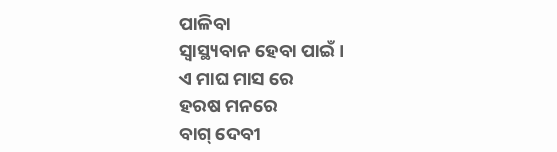ପାଳିବା
ସ୍ଵାସ୍ଥ୍ୟବାନ ହେବା ପାଇଁ ।
ଏ ମାଘ ମାସ ରେ
ହରଷ ମନରେ
ବାଗ୍ ଦେବୀ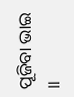ପୂଜିବା ଭାଇ ॥